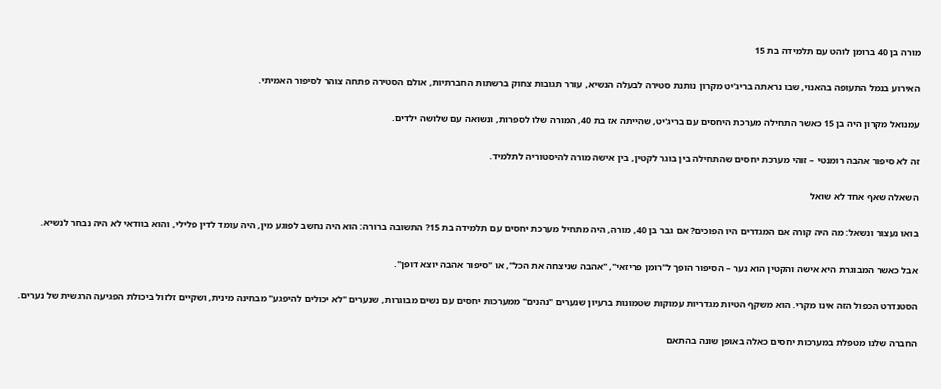מורה בן 40 ברומן לוהט עם תלמידה בת 15

האירוע בנמל התעופה בהאנוי, שבו נראתה בריג'יט מקרון נותנת סטירה לבעלה הנשיא, עורר תגובות צחוק ברשתות החברתיות, אולם הסטירה פתחה צוהר לסיפור האמיתי.

עמנואל מקרון היה בן 15 כאשר התחילה מערכת היחסים עם בריג'יט, שהייתה אז בת 40, המורה שלו לספרות, ונשואה עם שלושה ילדים.

זה לא סיפור אהבה רומנטי – זוהי מערכת יחסים שהתחילה בין בוגר לקטין, בין אישה מורה להיסטוריה לתלמיד.

השאלה שאף אחד לא שואל

בואו נעצור ונשאל: מה היה קורה אם המגדרים היו הפוכים? אם גבר בן 40, מורה, היה מתחיל מערכת יחסים עם תלמידה בת 15? התשובה ברורה: הוא היה נחשב לפוגע מין, היה עומד לדין פלילי, והוא בוודאי לא היה נבחר לנשיא.

אבל כאשר המבוגרת היא אישה והקטין הוא נער – הסיפור הופך ל"רומן פריזאי", "אהבה שניצחה את הכל", או "סיפור אהבה יוצא דופן".

הסטנדרט הכפול הזה אינו מקרי. הוא משקף הטיות מגדריות עמוקות שטמונות ברעיון שנערים "נהנים" ממערכות יחסים עם נשים מבוגרות, שנערים "לא יכולים להיפגע" מבחינה מינית, ושקיים זלזול ביכולת הפגיעה הרגשית של נערים.

החברה שלנו מטפלת במערכות יחסים כאלה באופן שונה בהתאם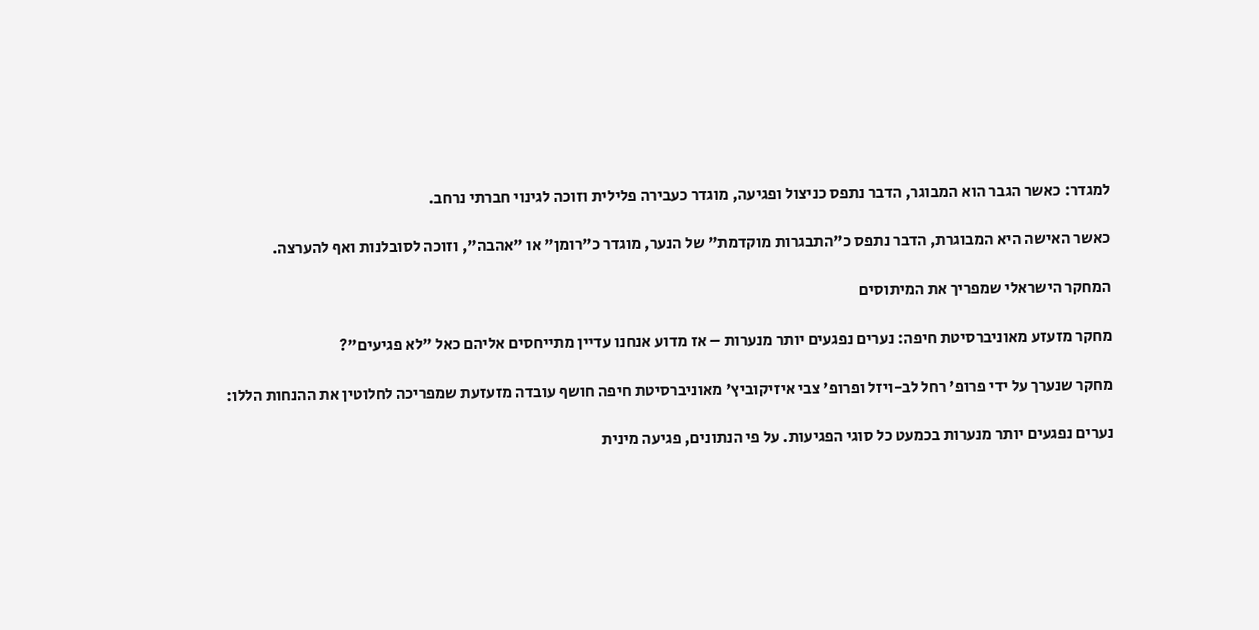למגדר: כאשר הגבר הוא המבוגר, הדבר נתפס כניצול ופגיעה, מוגדר כעבירה פלילית וזוכה לגינוי חברתי נרחב.

כאשר האישה היא המבוגרת, הדבר נתפס כ"התבגרות מוקדמת" של הנער, מוגדר כ"רומן" או "אהבה", וזוכה לסובלנות ואף להערצה.

המחקר הישראלי שמפריך את המיתוסים

מחקר מזעזע מאוניברסיטת חיפה: נערים נפגעים יותר מנערות – אז מדוע אנחנו עדיין מתייחסים אליהם כאל "לא פגיעים"?

מחקר שנערך על ידי פרופ' רחל לב-ויזל ופרופ' צבי איזיקוביץ' מאוניברסיטת חיפה חושף עובדה מזעזעת שמפריכה לחלוטין את ההנחות הללו:

נערים נפגעים יותר מנערות בכמעט כל סוגי הפגיעות. על פי הנתונים, פגיעה מינית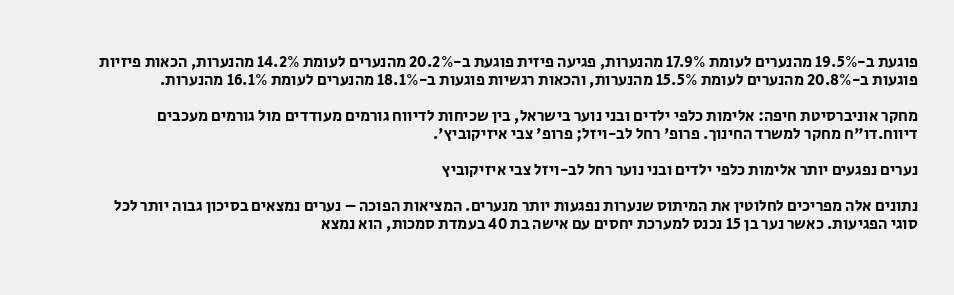פוגעת ב-19.5% מהנערים לעומת 17.9% מהנערות, פגיעה פיזית פוגעת ב-20.2% מהנערים לעומת 14.2% מהנערות, הכאות פיזיות פוגעות ב-20.8% מהנערים לעומת 15.5% מהנערות, והכאות רגשיות פוגעות ב-18.1% מהנערים לעומת 16.1% מהנערות.

מחקר אוניברסיטת חיפה: אלימות כלפי ילדים ובני נוער בישראל, בין שכיחות לדיווח גורמים מעודדים מול גורמים מעכבים דיווח.דו"ח מחקר למשרד החינוך. פרופ' רחל לב-ויזל; פרופ' צבי איזיקוביץ'.

נערים נפגעים יותר אלימות כלפי ילדים ובני נוער רחל לב-ויזל צבי איזיקוביץ

נתונים אלה מפריכים לחלוטין את המיתוס שנערות נפגעות יותר מנערים. המציאות הפוכה – נערים נמצאים בסיכון גבוה יותר לכל סוגי הפגיעות. כאשר נער בן 15 נכנס למערכת יחסים עם אישה בת 40 בעמדת סמכות, הוא נמצא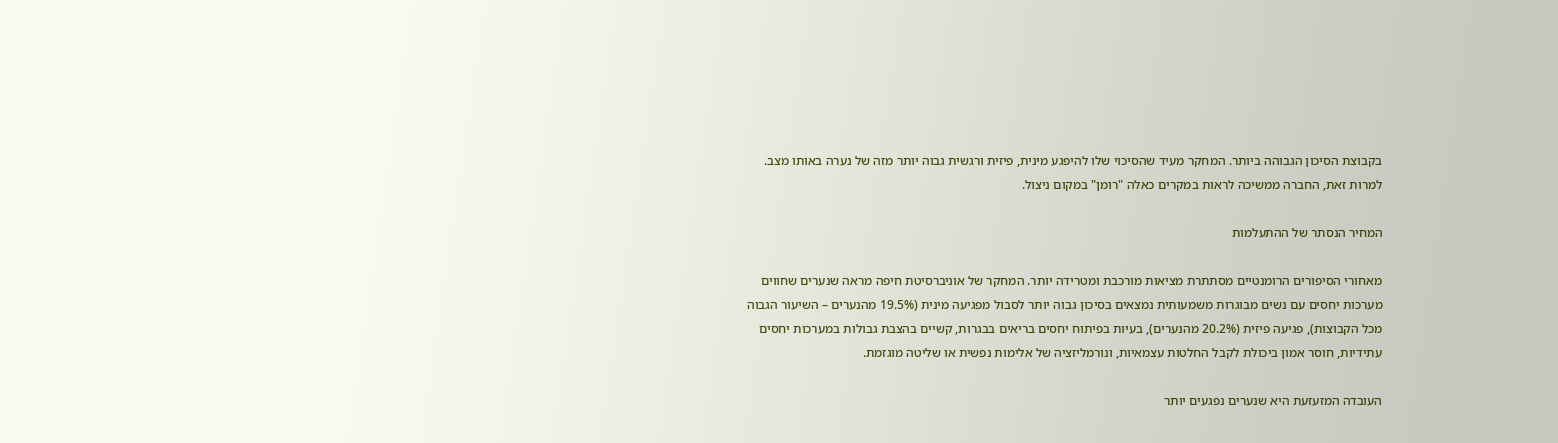בקבוצת הסיכון הגבוהה ביותר. המחקר מעיד שהסיכוי שלו להיפגע מינית, פיזית ורגשית גבוה יותר מזה של נערה באותו מצב. למרות זאת, החברה ממשיכה לראות במקרים כאלה "רומן" במקום ניצול.

המחיר הנסתר של ההתעלמות

מאחורי הסיפורים הרומנטיים מסתתרת מציאות מורכבת ומטרידה יותר. המחקר של אוניברסיטת חיפה מראה שנערים שחווים מערכות יחסים עם נשים מבוגרות משמעותית נמצאים בסיכון גבוה יותר לסבול מפגיעה מינית (19.5% מהנערים – השיעור הגבוה מכל הקבוצות), פגיעה פיזית (20.2% מהנערים), בעיות בפיתוח יחסים בריאים בבגרות, קשיים בהצבת גבולות במערכות יחסים עתידיות, חוסר אמון ביכולת לקבל החלטות עצמאיות, ונורמליזציה של אלימות נפשית או שליטה מוגזמת.

העובדה המזעזעת היא שנערים נפגעים יותר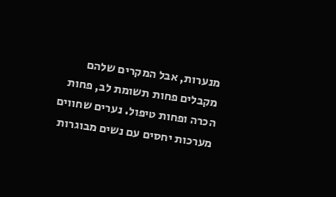מנערות, אבל המקרים שלהם מקבלים פחות תשומת לב, פחות הכרה ופחות טיפול. נערים שחווים מערכות יחסים עם נשים מבוגרות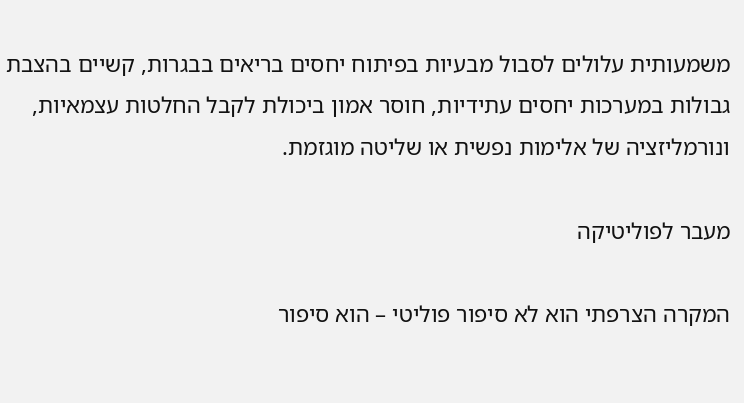משמעותית עלולים לסבול מבעיות בפיתוח יחסים בריאים בבגרות, קשיים בהצבת גבולות במערכות יחסים עתידיות, חוסר אמון ביכולת לקבל החלטות עצמאיות, ונורמליזציה של אלימות נפשית או שליטה מוגזמת.

מעבר לפוליטיקה

המקרה הצרפתי הוא לא סיפור פוליטי – הוא סיפור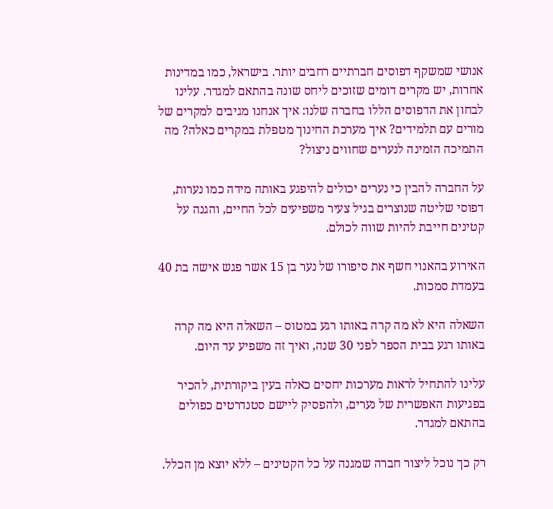אנושי שמשקף דפוסים חברתיים רחבים יותר. בישראל, כמו במדינות אחרות, יש מקרים דומים שזוכים ליחס שונה בהתאם למגדר. עלינו לבחון את הדפוסים הללו בחברה שלנו: איך אנחנו מגיבים למקרים של מורים עם תלמידים? איך מערכת החינוך מטפלת במקרים כאלה? מה התמיכה הזמינה לנערים שחווים ניצול?

על החברה להבין כי נערים יכולים להיפגע באותה מידה כמו נערות, דפוסי שליטה שנוצרים בגיל צעיר משפיעים לכל החיים, והגנה על קטינים חייבת להיות שווה לכולם.

האירוע בהאנוי חשף את סיפורו של נער בן 15 אשר פגש אישה בת 40 בעמדת סמכות.

השאלה היא לא מה קרה באותו רגע במטוס – השאלה היא מה קרה באותו רגע בבית הספר לפני 30 שנה, ואיך זה משפיע עד היום.

עלינו להתחיל לראות מערכות יחסים כאלה בעין ביקורתית, להכיר בפגיעות האפשרית של נערים, ולהפסיק ליישם סטנדרטים כפולים בהתאם למגדר.

רק כך נוכל ליצור חברה שמגנה על כל הקטינים – ללא יוצא מן הכלל.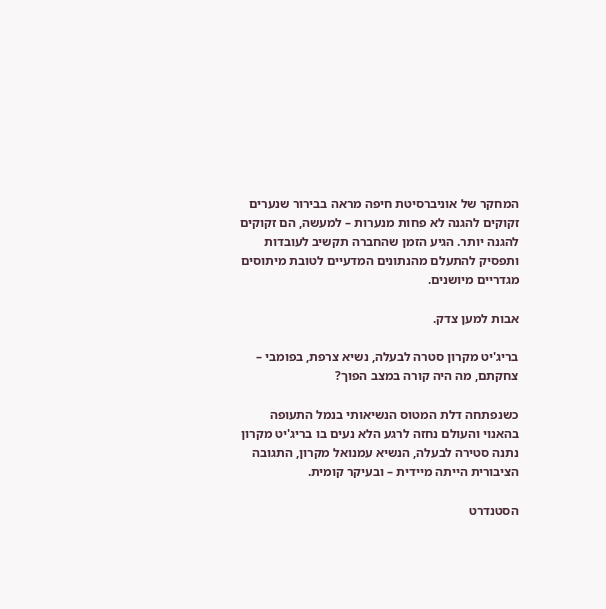המחקר של אוניברסיטת חיפה מראה בבירור שנערים זקוקים להגנה לא פחות מנערות – למעשה, הם זקוקים להגנה יותר. הגיע הזמן שהחברה תקשיב לעובדות ותפסיק להתעלם מהנתונים המדעיים לטובת מיתוסים מגדריים מיושנים.

אבות למען צדק.

בריג'יט מקרון סטרה לבעלה, נשיא צרפת, בפומבי – צחקתם, מה היה קורה במצב הפוך?

כשנפתחה דלת המטוס הנשיאותי בנמל התעופה בהאנוי והעולם נחזה לרגע הלא נעים בו בריג'יט מקרון נתנה סטירה לבעלה, הנשיא עמנואל מקרון, התגובה הציבורית הייתה מיידית – ובעיקר קומית.

הסטנדרט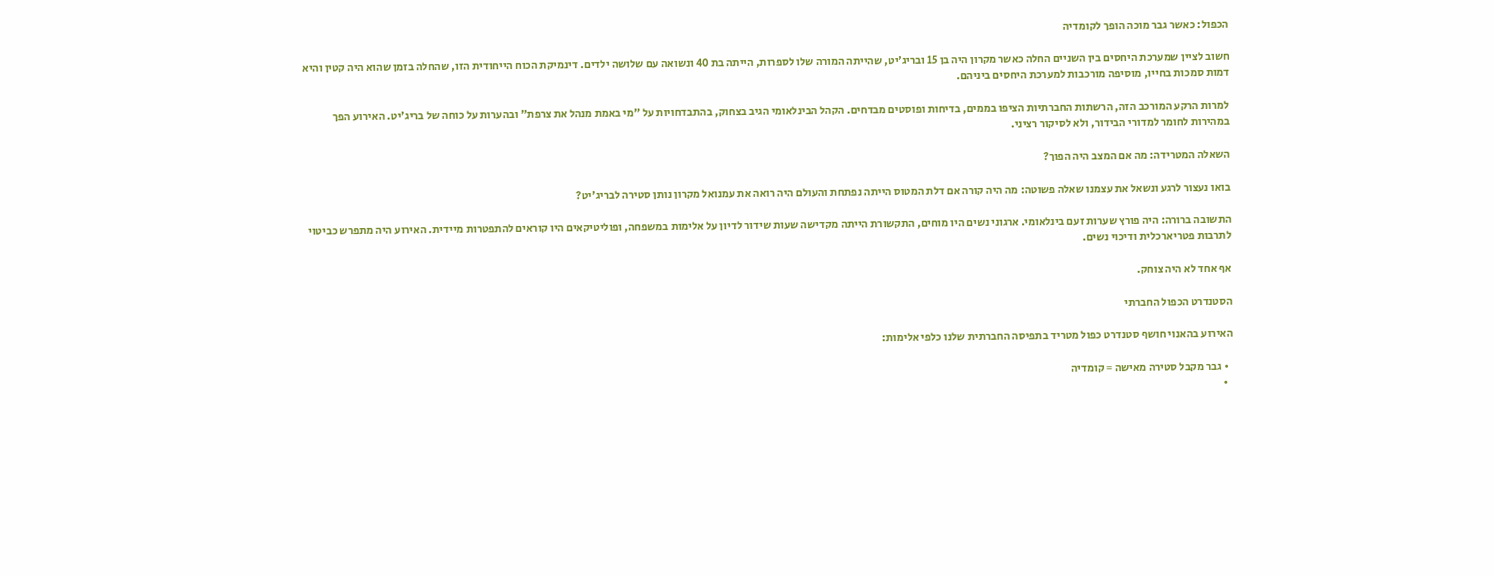הכפול: כאשר גבר מוכה הופך לקומדיה

חשוב לציין שמערכת היחסים בין השניים החלה כאשר מקרון היה בן 15 ובריג'יט, שהייתה המורה שלו לספרות, הייתה בת 40 ונשואה עם שלושה ילדים. דינמיקת הכוח הייחודית הזו, שהחלה בזמן שהוא היה קטין והיא דמות סמכות בחייו, מוסיפה מורכבות למערכת היחסים ביניהם.

למרות הרקע המורכב הזה, הרשתות החברתיות הציפו בממים, בדיחות ופוסטים מבדחים. הקהל הבינלאומי הגיב בצחוק, בהתבדחויות על "מי באמת מנהל את צרפת" ובהערות על כוחה של בריג'יט. האירוע הפך במהירות לחומר למדורי הבידור, ולא לסיקור רציני.

השאלה המטרידה: מה אם המצב היה הפוך?

בואו נעצור לרגע ונשאל את עצמנו שאלה פשוטה: מה היה קורה אם דלת המטוס הייתה נפתחת והעולם היה רואה את עמנואל מקרון נותן סטירה לבריג'יט?

התשובה ברורה: היה פורץ שערות זעם בינלאומי. ארגוני נשים היו מוחים, התקשורת הייתה מקדישה שעות שידור לדיון על אלימות במשפחה, ופוליטיקאים היו קוראים להתפטרות מיידית. האירוע היה מתפרש כביטוי לתרבות פטריארכלית ודיכוי נשים.

אף אחד לא היה צוחק.

הסטנדרט הכפול החברתי

האירוע בהאנוי חושף סטנדרט כפול מטריד בתפיסה החברתית שלנו כלפי אלימות:

  • גבר מקבל סטירה מאישה = קומדיה
  •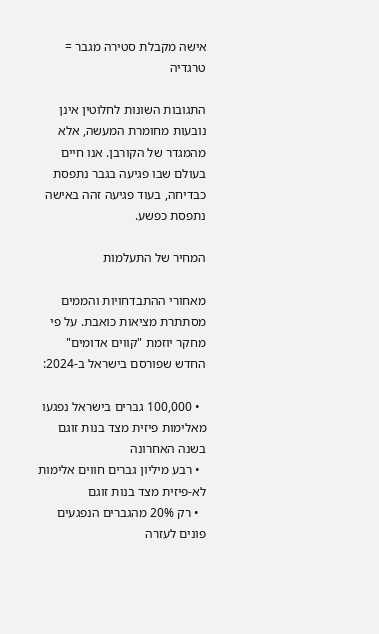אישה מקבלת סטירה מגבר = טרגדיה

התגובות השונות לחלוטין אינן נובעות מחומרת המעשה, אלא מהמגדר של הקורבן. אנו חיים בעולם שבו פגיעה בגבר נתפסת כבדיחה, בעוד פגיעה זהה באישה נתפסת כפשע.

המחיר של התעלמות

מאחורי ההתבדחויות והממים מסתתרת מציאות כואבת. על פי מחקר יוזמת "קווים אדומים" החדש שפורסם בישראל ב-2024:

  • 100,000 גברים בישראל נפגעו מאלימות פיזית מצד בנות זוגם בשנה האחרונה
  • רבע מיליון גברים חווים אלימות לא-פיזית מצד בנות זוגם
  • רק 20% מהגברים הנפגעים פונים לעזרה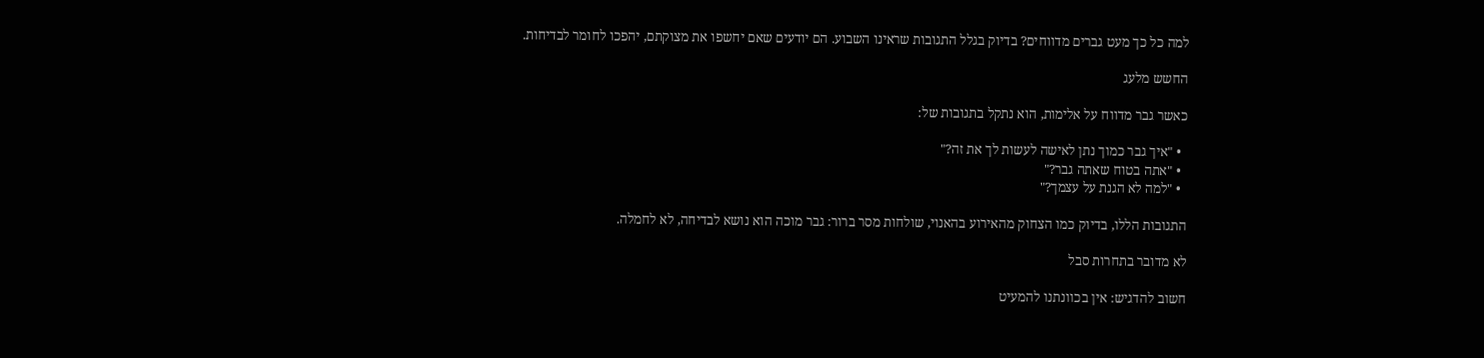למה כל כך מעט גברים מדווחים? בדיוק בגלל התגובות שראינו השבוע. הם יודעים שאם יחשפו את מצוקתם, יהפכו לחומר לבדיחות.

החשש מלעג

כאשר גבר מדווח על אלימות, הוא נתקל בתגובות של:

  • "איך גבר כמוך נתן לאישה לעשות לך את זה?"
  • "אתה בטוח שאתה גבר?"
  • "למה לא הגנת על עצמך?"

התגובות הללו, בדיוק כמו הצחוק מהאירוע בהאנוי, שולחות מסר ברור: גבר מוכה הוא נושא לבדיחה, לא לחמלה.

לא מדובר בתחרות סבל

חשוב להדגיש: אין בכוונתנו להמעיט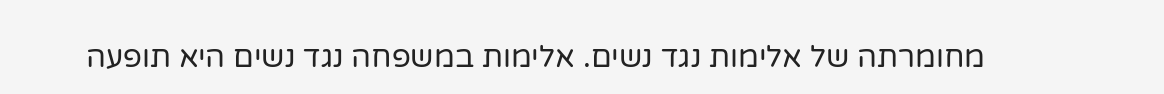מחומרתה של אלימות נגד נשים. אלימות במשפחה נגד נשים היא תופעה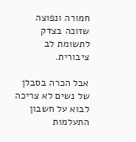חמורה ונפוצה שזוכה בצדק לתשומת לב ציבורית.

אבל הכרה בסבלן של נשים לא צריכה לבוא על חשבון התעלמות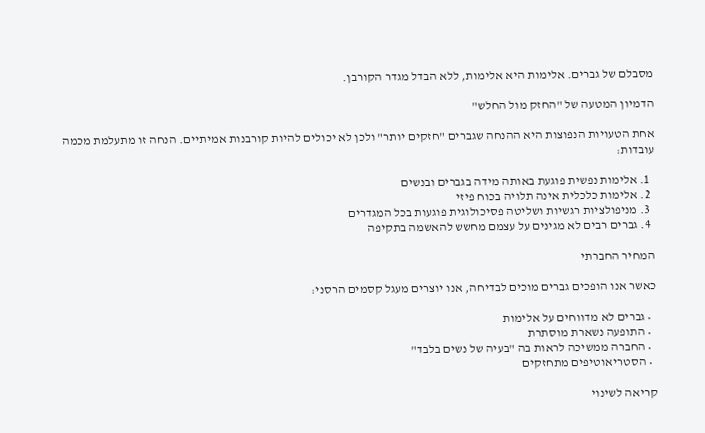מסבלם של גברים. אלימות היא אלימות, ללא הבדל מגדר הקורבן.

הדמיון המטעה של "החזק מול החלש"

אחת הטעויות הנפוצות היא ההנחה שגברים "חזקים יותר" ולכן לא יכולים להיות קורבנות אמיתיים. הנחה זו מתעלמת מכמה עובדות:

  1. אלימות נפשית פוגעת באותה מידה בגברים ובנשים
  2. אלימות כלכלית אינה תלויה בכוח פיזי
  3. מניפולציות רגשיות ושליטה פסיכולוגית פוגעות בכל המגדרים
  4. גברים רבים לא מגינים על עצמם מחשש להאשמה בתקיפה

המחיר החברתי

כאשר אנו הופכים גברים מוכים לבדיחה, אנו יוצרים מעגל קסמים הרסני:

  • גברים לא מדווחים על אלימות
  • התופעה נשארת מוסתרת
  • החברה ממשיכה לראות בה "בעיה של נשים בלבד"
  • הסטריאוטיפים מתחזקים

קריאה לשינוי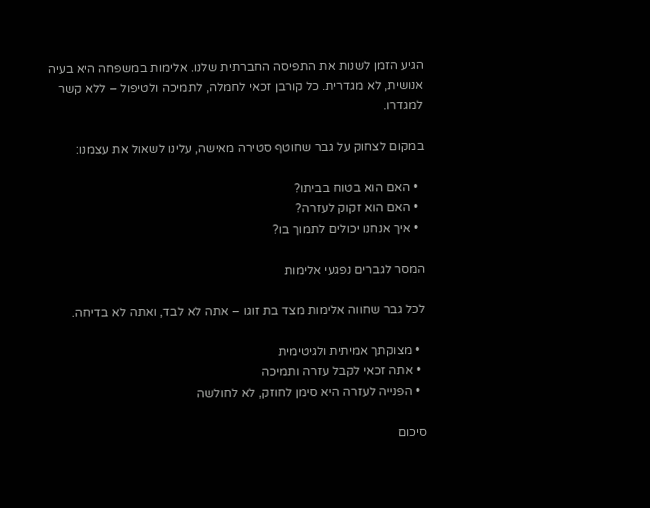הגיע הזמן לשנות את התפיסה החברתית שלנו. אלימות במשפחה היא בעיה אנושית, לא מגדרית. כל קורבן זכאי לחמלה, לתמיכה ולטיפול – ללא קשר למגדרו.

במקום לצחוק על גבר שחוטף סטירה מאישה, עלינו לשאול את עצמנו:

  • האם הוא בטוח בביתו?
  • האם הוא זקוק לעזרה?
  • איך אנחנו יכולים לתמוך בו?

המסר לגברים נפגעי אלימות

לכל גבר שחווה אלימות מצד בת זוגו – אתה לא לבד, ואתה לא בדיחה.

  • מצוקתך אמיתית ולגיטימית
  • אתה זכאי לקבל עזרה ותמיכה
  • הפנייה לעזרה היא סימן לחוזק, לא לחולשה

סיכום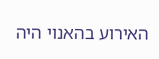האירוע בהאנוי היה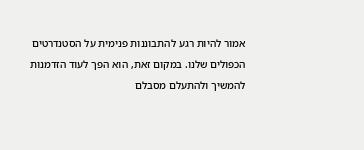אמור להיות רגע להתבוננות פנימית על הסטנדרטים הכפולים שלנו. במקום זאת, הוא הפך לעוד הזדמנות להמשיך ולהתעלם מסבלם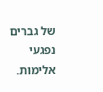של גברים נפגעי אלימות.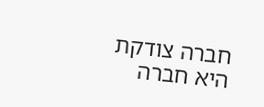חברה צודקת היא חברה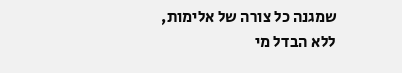שמגנה כל צורה של אלימות, ללא הבדל מי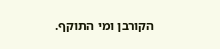הקורבן ומי התוקף.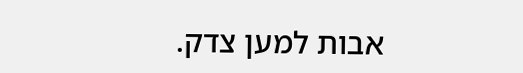אבות למען צדק.